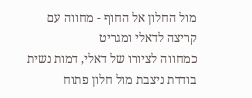מול החלון אל החוף - מחווה עם קריצה לדאלי ומגריט
כמחווה לציורו של דאלי, דמות נשית בודדת ניצבת מול חלון פתוח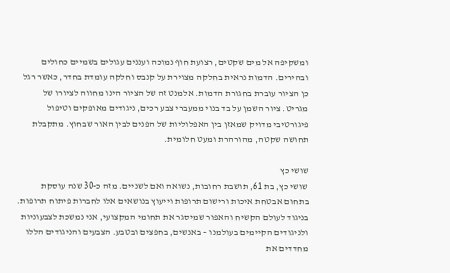ומשקיפה אל מים שקטים, רצועת חוף נמוכה ועננים עגולים בשמיים כחולים ובהירים. הדמות נראית בחלקה מצוירת על קנבס וחלקה עומדת בחדר, כאשר רגל כן הציור עוברת בחגורת הדמות. אלמנט זה של הציור הינו מחווה לציורו של מגריט. ציור השמן על בד בנוי ממעברי צבע רכים, ניגודים מאופקים וטיפול פיגורטיבי מדויק שמאזן בין האפלוליות של הפנים לבין האור שבחוץ. מתקבלת תחושה שקטה, מהורהרת ומעט חלומית.

שושי כץ
שושי כץ, בת 61, תושבת רחובות, נשואה ואם לשניים. מזה כ-30 שנה עוסקת בתחום אבטחת איכות ורישום תרופות וייעוץ בנושאים אלו לחברות פיתוח תרופות. בניגוד לעולם הקשיח והאפור שמיסגר את תחומי המקצועי, אני נמשכת לצבעוניות ולניגודים הקיימים בעולמנו – באנשים, בחפצים ובטבע. הצבעים והניגודים הללו מחדדים את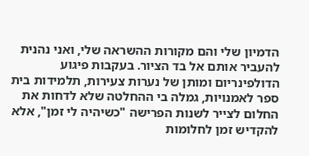הדמיון שלי והם מקורות ההשראה שלי, ואני נהנית להעביר אותם אל בד הציור. בעקבות פיגוע הדולפינריום ומותן של נערות צעירות, תלמידות בית ספר לאמנויות, גמלה בי ההחלטה שלא לדחות את החלום לצייר לשנות הפרישה "כשיהיה לי זמן", אלא להקדיש זמן לחלומות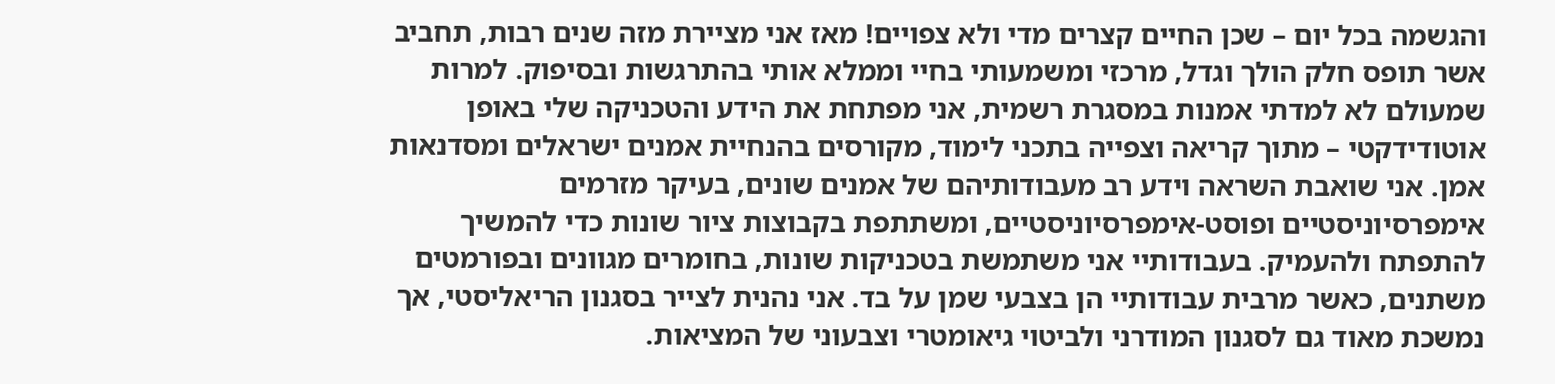והגשמה בכל יום – שכן החיים קצרים מדי ולא צפויים! מאז אני מציירת מזה שנים רבות, תחביב אשר תופס חלק הולך וגדל, מרכזי ומשמעותי בחיי וממלא אותי בהתרגשות ובסיפוק. למרות שמעולם לא למדתי אמנות במסגרת רשמית, אני מפתחת את הידע והטכניקה שלי באופן אוטודידקטי – מתוך קריאה וצפייה בתכני לימוד, מקורסים בהנחיית אמנים ישראלים ומסדנאות אמן. אני שואבת השראה וידע רב מעבודותיהם של אמנים שונים, בעיקר מזרמים אימפרסיוניסטיים ופוסט-אימפרסיוניסטיים, ומשתתפת בקבוצות ציור שונות כדי להמשיך להתפתח ולהעמיק. בעבודותיי אני משתמשת בטכניקות שונות, בחומרים מגוונים ובפורמטים משתנים, כאשר מרבית עבודותיי הן בצבעי שמן על בד. אני נהנית לצייר בסגנון הריאליסטי, אך נמשכת מאוד גם לסגנון המודרני ולביטוי גיאומטרי וצבעוני של המציאות.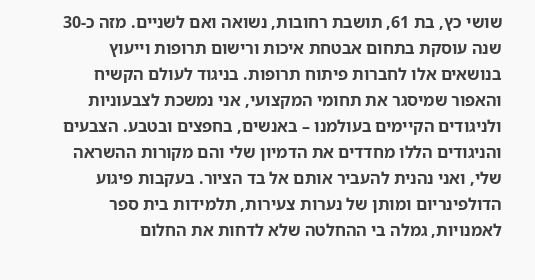שושי כץ, בת 61, תושבת רחובות, נשואה ואם לשניים. מזה כ-30 שנה עוסקת בתחום אבטחת איכות ורישום תרופות וייעוץ בנושאים אלו לחברות פיתוח תרופות. בניגוד לעולם הקשיח והאפור שמיסגר את תחומי המקצועי, אני נמשכת לצבעוניות ולניגודים הקיימים בעולמנו – באנשים, בחפצים ובטבע. הצבעים והניגודים הללו מחדדים את הדמיון שלי והם מקורות ההשראה שלי, ואני נהנית להעביר אותם אל בד הציור. בעקבות פיגוע הדולפינריום ומותן של נערות צעירות, תלמידות בית ספר לאמנויות, גמלה בי ההחלטה שלא לדחות את החלום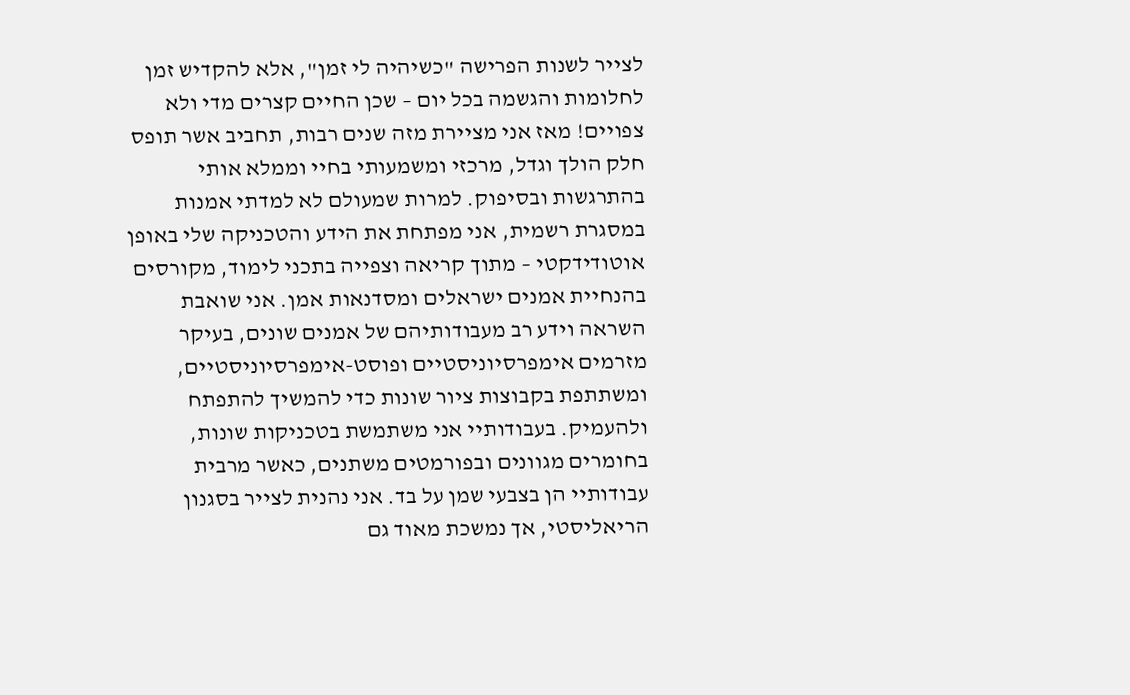לצייר לשנות הפרישה "כשיהיה לי זמן", אלא להקדיש זמן לחלומות והגשמה בכל יום – שכן החיים קצרים מדי ולא צפויים! מאז אני מציירת מזה שנים רבות, תחביב אשר תופס חלק הולך וגדל, מרכזי ומשמעותי בחיי וממלא אותי בהתרגשות ובסיפוק. למרות שמעולם לא למדתי אמנות במסגרת רשמית, אני מפתחת את הידע והטכניקה שלי באופן אוטודידקטי – מתוך קריאה וצפייה בתכני לימוד, מקורסים בהנחיית אמנים ישראלים ומסדנאות אמן. אני שואבת השראה וידע רב מעבודותיהם של אמנים שונים, בעיקר מזרמים אימפרסיוניסטיים ופוסט-אימפרסיוניסטיים, ומשתתפת בקבוצות ציור שונות כדי להמשיך להתפתח ולהעמיק. בעבודותיי אני משתמשת בטכניקות שונות, בחומרים מגוונים ובפורמטים משתנים, כאשר מרבית עבודותיי הן בצבעי שמן על בד. אני נהנית לצייר בסגנון הריאליסטי, אך נמשכת מאוד גם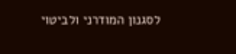לסגנון המודרני ולביטוי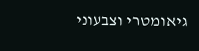גיאומטרי וצבעוני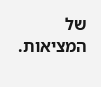של המציאות.